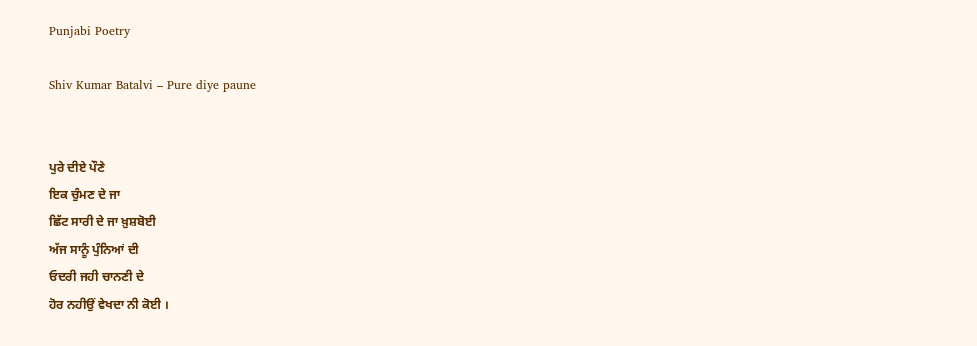Punjabi Poetry

Shiv Kumar Batalvi – Pure diye paune


ਪੁਰੇ ਦੀਏ ਪੌਣੇ
ਇਕ ਚੁੰਮਣ ਦੇ ਜਾ
ਛਿੱਟ ਸਾਰੀ ਦੇ ਜਾ ਖ਼ੁਸ਼ਬੋਈ
ਅੱਜ ਸਾਨੂੰ ਪੁੰਨਿਆਂ ਦੀ
ਓਦਰੀ ਜਹੀ ਚਾਨਣੀ ਦੇ
ਹੋਰ ਨਹੀਉਂ ਵੇਖਦਾ ਨੀ ਕੋਈ ।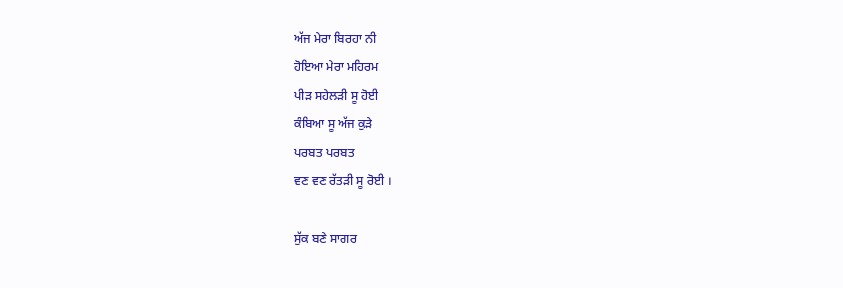ਅੱਜ ਮੇਰਾ ਬਿਰਹਾ ਨੀ
ਹੋਇਆ ਮੇਰਾ ਮਹਿਰਮ
ਪੀੜ ਸਹੇਲੜੀ ਸੂ ਹੋਈ
ਕੰਬਿਆ ਸੂ ਅੱਜ ਕੁੜੇ
ਪਰਬਤ ਪਰਬਤ
ਵਣ ਵਣ ਰੱਤੜੀ ਸੂ ਰੋਈ ।

ਸੁੱਕ ਬਣੇ ਸਾਗਰ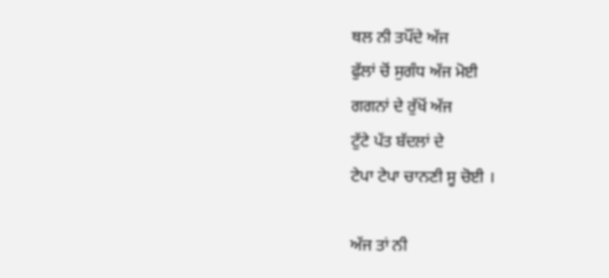ਥਲ ਨੀ ਤਪੌਂਦੇ ਅੱਜ
ਫੁੱਲਾਂ ਚੋਂ ਸੁਗੰਧ ਅੱਜ ਮੋਈ
ਗਗਨਾਂ ਦੇ ਰੁੱਖੋਂ ਅੱਜ
ਟੁੱਟੇ ਪੱਤ ਬੱਦਲਾਂ ਦੇ
ਟੇਪਾ ਟੇਪਾ ਚਾਨਣੀ ਸੂ ਚੋਈ ।

ਅੱਜ ਤਾਂ ਨੀ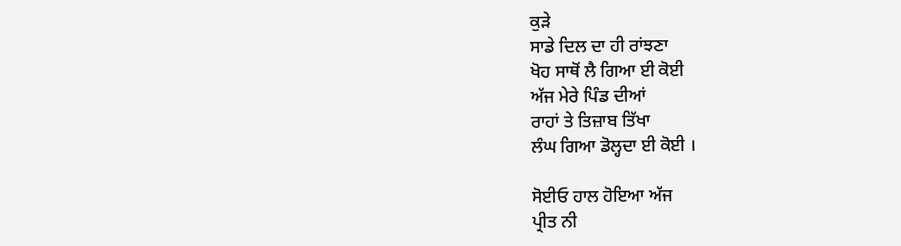ਕੁੜੇ
ਸਾਡੇ ਦਿਲ ਦਾ ਹੀ ਰਾਂਝਣਾ
ਖੋਹ ਸਾਥੋਂ ਲੈ ਗਿਆ ਈ ਕੋਈ
ਅੱਜ ਮੇਰੇ ਪਿੰਡ ਦੀਆਂ
ਰਾਹਾਂ ਤੇ ਤਿਜ਼ਾਬ ਤਿੱਖਾ
ਲੰਘ ਗਿਆ ਡੋਲ੍ਹਦਾ ਈ ਕੋਈ ।

ਸੋਈਓ ਹਾਲ ਹੋਇਆ ਅੱਜ
ਪ੍ਰੀਤ ਨੀ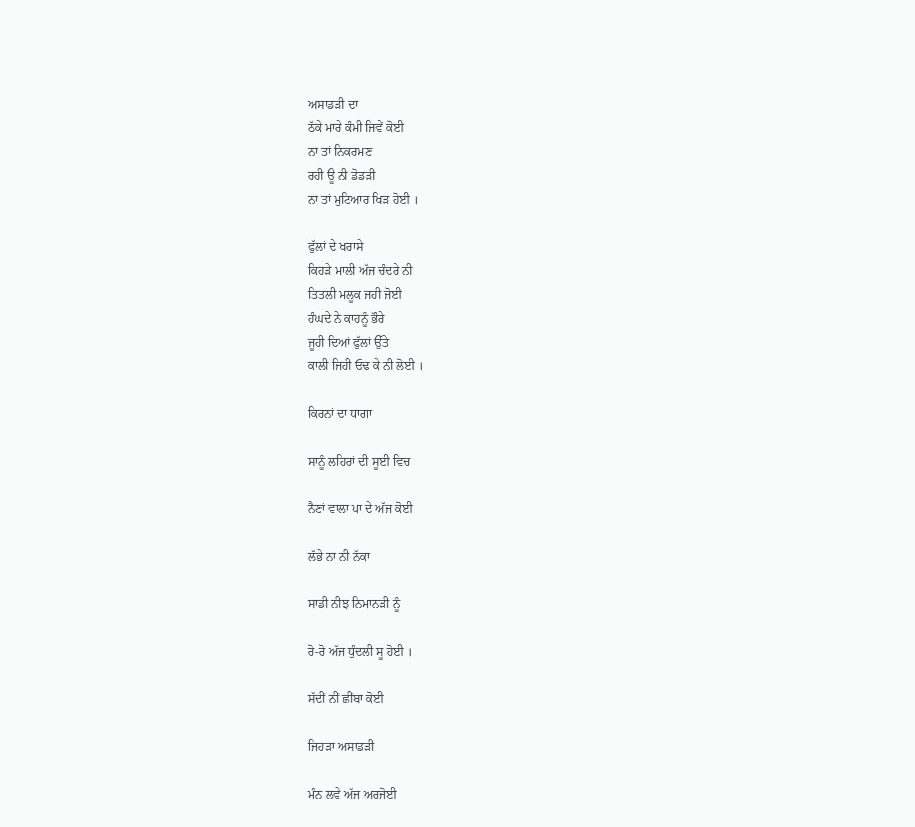ਅਸਾਡੜੀ ਦਾ
ਠੱਕੇ ਮਾਰੇ ਕੰਮੀ ਜਿਵੇਂ ਕੋਈ
ਨਾ ਤਾਂ ਨਿਕਰਮਣ
ਰਹੀ ਊ ਨੀ ਡੋਡੜੀ
ਨਾ ਤਾਂ ਮੁਟਿਆਰ ਖਿੜ ਹੋਈ ।

ਫੁੱਲਾਂ ਦੇ ਖਰਾਸੇ
ਕਿਹੜੇ ਮਾਲੀ ਅੱਜ ਚੰਦਰੇ ਨੀ
ਤਿਤਲੀ ਮਲੂਕ ਜਹੀ ਜੋਈ
ਹੰਘਦੇ ਨੇ ਕਾਹਨੂੰ ਭੌਰੇ
ਜੂਹੀ ਦਿਆਂ ਫੁੱਲਾਂ ਉੱਤੇ
ਕਾਲੀ ਜਿਹੀ ਓਢ ਕੇ ਨੀ ਲੋਈ ।

ਕਿਰਨਾਂ ਦਾ ਧਾਗਾ

ਸਾਨੂੰ ਲਹਿਰਾਂ ਦੀ ਸੂਈ ਵਿਚ

ਨੈਣਾਂ ਵਾਲਾ ਪਾ ਦੇ ਅੱਜ ਕੋਈ

ਲੱਭੇ ਨਾ ਨੀ ਨੱਕਾ

ਸਾਡੀ ਨੀਝ ਨਿਮਾਨੜੀ ਨੂੰ

ਰੋ-ਰੋ ਅੱਜ ਧੁੰਦਲੀ ਸੂ ਹੋਈ ।

ਸੱਦੀਂ ਨੀਂ ਛੀਂਬਾ ਕੋਈ

ਜਿਹੜਾ ਅਸਾਡੜੀ

ਮੰਨ ਲਵੇ ਅੱਜ ਅਰਜੋਈ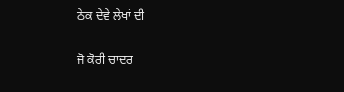ਠੇਕ ਦੇਵੇ ਲੇਖਾਂ ਦੀ

ਜੋ ਕੋਰੀ ਚਾਦਰ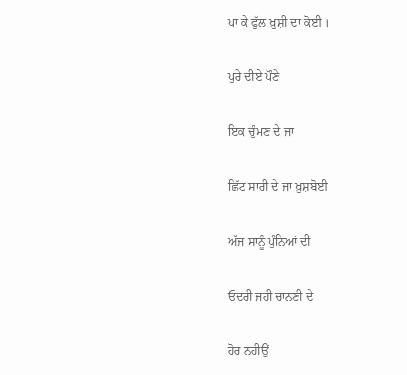ਪਾ ਕੇ ਫੁੱਲ ਖ਼ੁਸ਼ੀ ਦਾ ਕੋਈ ।

ਪੁਰੇ ਦੀਏ ਪੌਣੇ

ਇਕ ਚੁੰਮਣ ਦੇ ਜਾ

ਛਿੱਟ ਸਾਰੀ ਦੇ ਜਾ ਖ਼ੁਸ਼ਬੋਈ

ਅੱਜ ਸਾਨੂੰ ਪੁੰਨਿਆਂ ਦੀ

ਓਦਰੀ ਜਹੀ ਚਾਨਣੀ ਦੇ

ਹੋਰ ਨਹੀਉਂ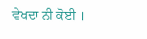ਵੇਖਦਾ ਨੀ ਕੋਈ ।